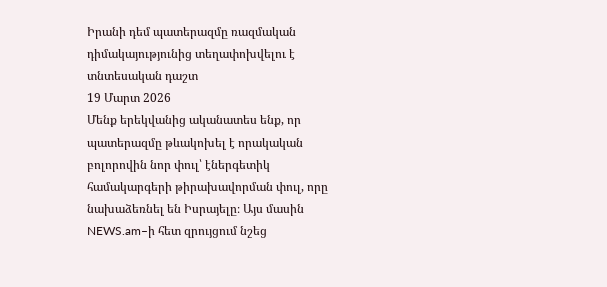Իրանի դեմ պատերազմը ռազմական դիմակայությունից տեղափոխվելու է տնտեսական դաշտ
19 Մարտ 2026
Մենք երեկվանից ականատես ենք, որ պատերազմը թևակոխել է որակական բոլորովին նոր փուլ՝ էներգետիկ համակարգերի թիրախավորման փուլ, որը նախաձեռնել են Իսրայելը։ Այս մասին NEWS.am–ի հետ զրույցում նշեց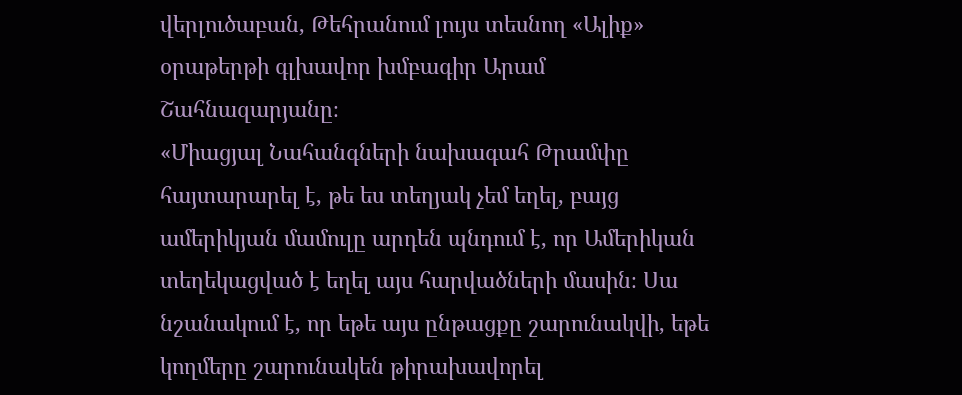վերլուծաբան, Թեհրանում լույս տեսնող «Ալիք» օրաթերթի գլխավոր խմբագիր Արամ Շահնազարյանը։
«Միացյալ Նահանգների նախագահ Թրամփը հայտարարել է, թե ես տեղյակ չեմ եղել, բայց ամերիկյան մամուլը արդեն պնդում է, որ Ամերիկան տեղեկացված է եղել այս հարվածների մասին։ Սա նշանակում է, որ եթե այս ընթացքը շարունակվի, եթե կողմերը շարունակեն թիրախավորել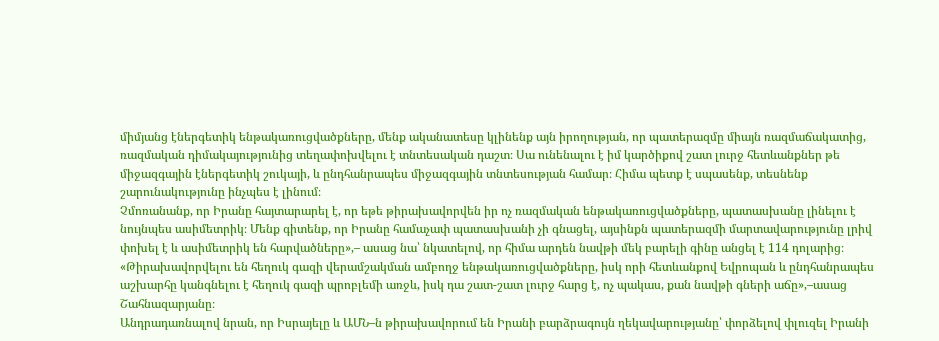միմյանց էներգետիկ ենթակառուցվածքները, մենք ականատեսը կլինենք այն իրողության, որ պատերազմը միայն ռազմաճակատից, ռազմական դիմակայությունից տեղափոխվելու է տնտեսական դաշտ։ Սա ունենալու է իմ կարծիքով շատ լուրջ հետևանքներ թե միջազգային էներգետիկ շուկայի, և ընդհանրապես միջազգային տնտեսության համար։ Հիմա պետք է սպասենք, տեսնենք շարունակությունը ինչպես է լինում։
Չմոռանանք, որ Իրանը հայտարարել է, որ եթե թիրախավորվեն իր ոչ ռազմական ենթակառուցվածքները, պատասխանը լինելու է նույնպես ասիմետրիկ։ Մենք գիտենք, որ Իրանը համաչափ պատասխանի չի գնացել, այսինքն պատերազմի մարտավարությունը լրիվ փոխել է և ասիմետրիկ են հարվածները»,– ասաց նա՝ նկատելով, որ հիմա արդեն նավթի մեկ բարելի գինը անցել է 114 դոլարից։
«Թիրախավորվելու են հեղուկ գազի վերամշակման ամբողջ ենթակառուցվածքները, իսկ որի հետևանքով Եվրոպան և ընդհանրապես աշխարհը կանգնելու է հեղուկ գազի պրոբլեմի առջև, իսկ դա շատ-շատ լուրջ հարց է, ոչ պակաս, քան նավթի գների աճը»,–ասաց Շահնազարյանը։
Անդրադառնալով նրան, որ Իսրայելը և ԱՄՆ–ն թիրախավորում են Իրանի բարձրագույն ղեկավարությանը՝ փորձելով փլուզել Իրանի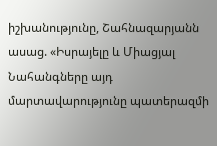իշխանությունը, Շահնազարյանն ասաց. «Իսրայելը և Միացյալ Նահանգները այդ մարտավարությունը պատերազմի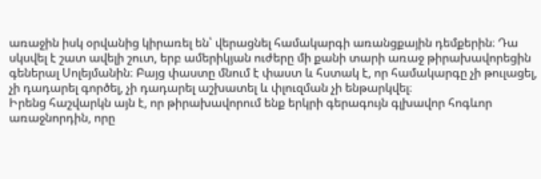առաջին իսկ օրվանից կիրառել են՝ վերացնել համակարգի առանցքային դեմքերին։ Դա սկսվել է շատ ավելի շուտ, երբ ամերիկյան ուժերը մի քանի տարի առաջ թիրախավորեցին գեներալ Սոլեյմանին։ Բայց փաստը մնում է փաստ և հստակ է, որ համակարգը չի թուլացել, չի դադարել գործել, չի դադարել աշխատել և փլուզման չի ենթարկվել։
Իրենց հաշվարկն այն է, որ թիրախավորում ենք երկրի գերագույն գլխավոր հոգևոր առաջնորդին, որը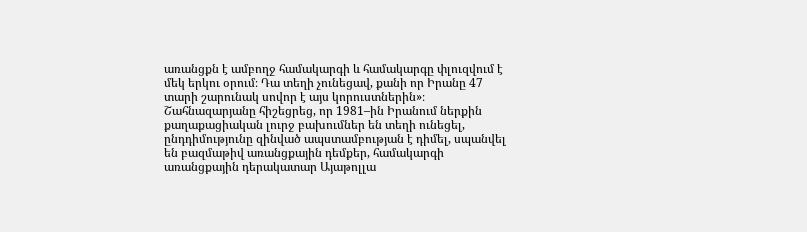առանցքն է ամբողջ համակարգի և համակարգը փլուզվում է մեկ երկու օրում։ Դա տեղի չունեցավ, քանի որ Իրանը 47 տարի շարունակ սովոր է այս կորուստներին»։
Շահնազարյանը հիշեցրեց, որ 1981–ին Իրանում ներքին քաղաքացիական լուրջ բախումներ են տեղի ունեցել, ընդդիմությունը զինված ապստամբության է դիմել, սպանվել են բազմաթիվ առանցքային դեմքեր, համակարգի առանցքային դերակատար Այաթոլլա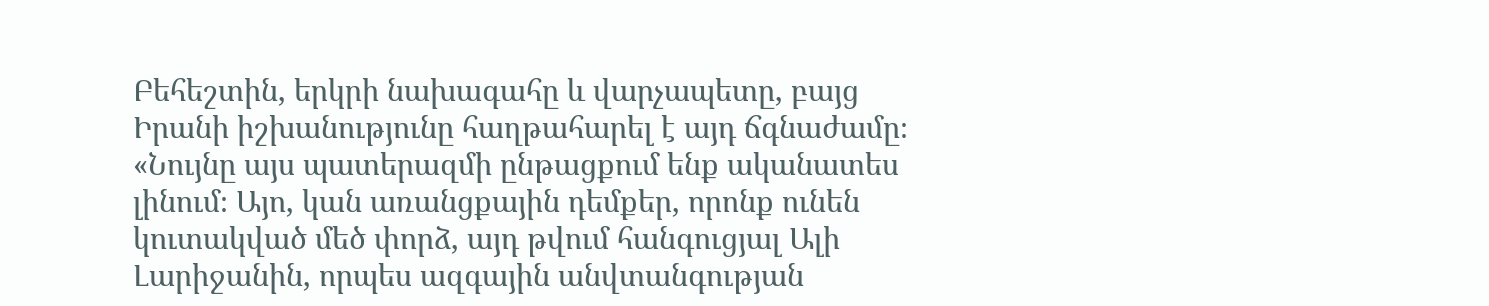Բեհեշտին, երկրի նախագահը և վարչապետը, բայց Իրանի իշխանությունը հաղթահարել է այդ ճգնաժամը։
«Նույնը այս պատերազմի ընթացքում ենք ականատես լինում։ Այո, կան առանցքային դեմքեր, որոնք ունեն կուտակված մեծ փորձ, այդ թվում հանգուցյալ Ալի Լարիջանին, որպես ազգային անվտանգության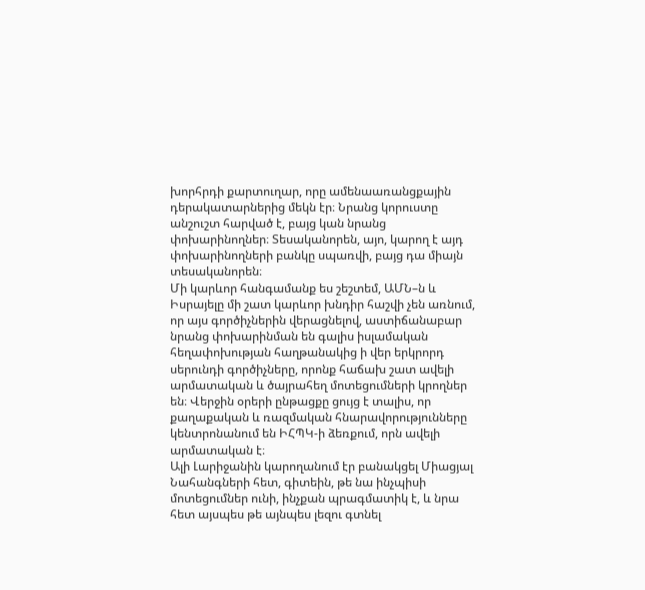խորհրդի քարտուղար, որը ամենաառանցքային դերակատարներից մեկն էր։ Նրանց կորուստը անշուշտ հարված է, բայց կան նրանց փոխարինողներ։ Տեսականորեն, այո, կարող է այդ փոխարինողների բանկը սպառվի, բայց դա միայն տեսականորեն։
Մի կարևոր հանգամանք ես շեշտեմ, ԱՄՆ–ն և Իսրայելը մի շատ կարևոր խնդիր հաշվի չեն առնում, որ այս գործիչներին վերացնելով, աստիճանաբար նրանց փոխարինման են գալիս իսլամական հեղափոխության հաղթանակից ի վեր երկրորդ սերունդի գործիչները, որոնք հաճախ շատ ավելի արմատական և ծայրահեղ մոտեցումների կրողներ են։ Վերջին օրերի ընթացքը ցույց է տալիս, որ քաղաքական և ռազմական հնարավորությունները կենտրոնանում են ԻՀՊԿ-ի ձեռքում, որն ավելի արմատական է։
Ալի Լարիջանին կարողանում էր բանակցել Միացյալ Նահանգների հետ, գիտեին, թե նա ինչպիսի մոտեցումներ ունի, ինչքան պրագմատիկ է, և նրա հետ այսպես թե այնպես լեզու գտնել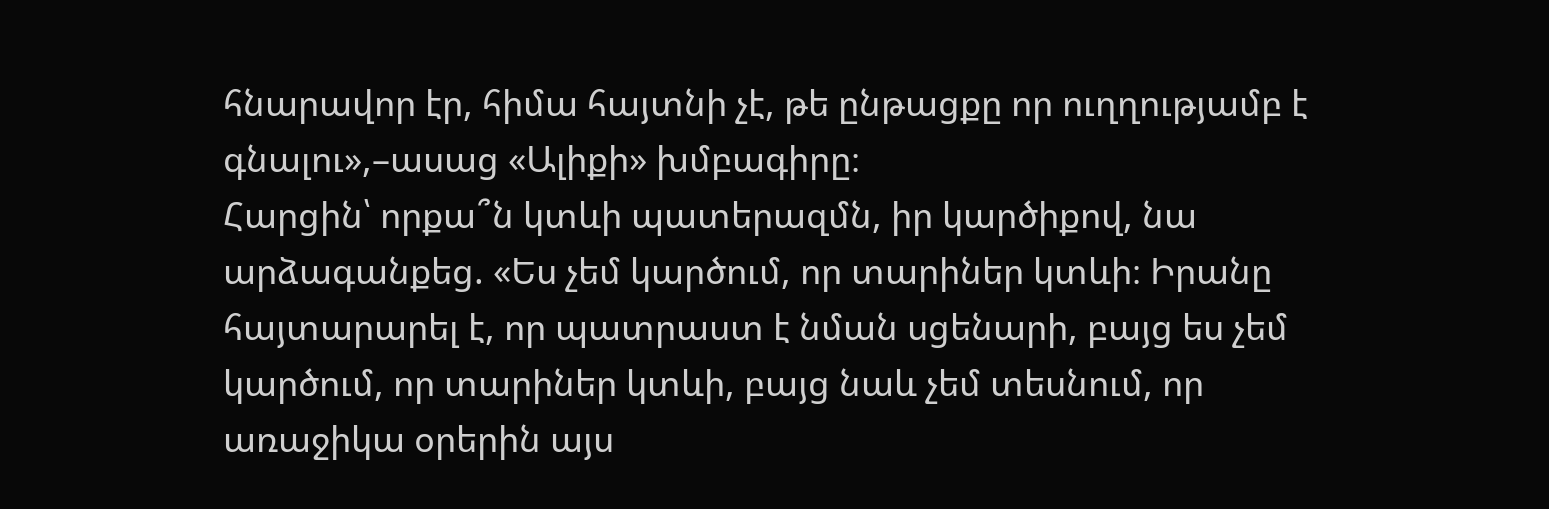հնարավոր էր, հիմա հայտնի չէ, թե ընթացքը որ ուղղությամբ է գնալու»,–ասաց «Ալիքի» խմբագիրը։
Հարցին՝ որքա՞ն կտևի պատերազմն, իր կարծիքով, նա արձագանքեց. «Ես չեմ կարծում, որ տարիներ կտևի։ Իրանը հայտարարել է, որ պատրաստ է նման սցենարի, բայց ես չեմ կարծում, որ տարիներ կտևի, բայց նաև չեմ տեսնում, որ առաջիկա օրերին այս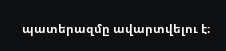պատերազմը ավարտվելու է։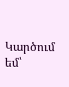Կարծում եմ՝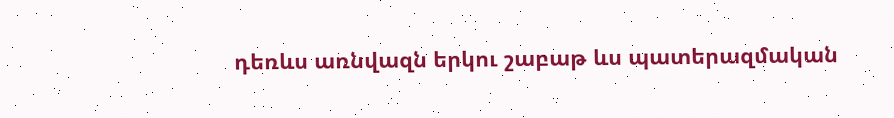դեռևս առնվազն երկու շաբաթ ևս պատերազմական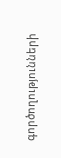գործողությունների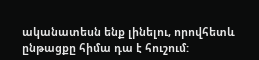ականատեսն ենք լինելու, որովհետև ընթացքը հիմա դա է հուշում: